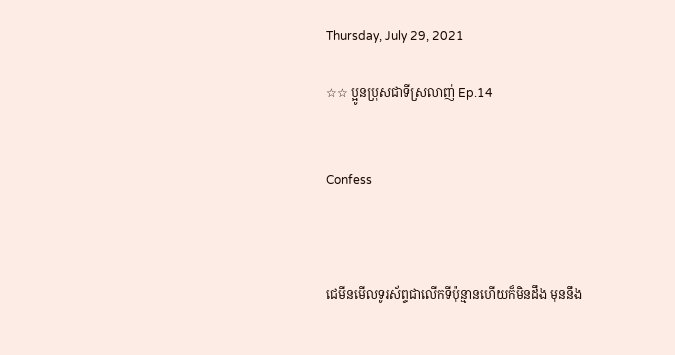Thursday, July 29, 2021

☆☆ ប្អូនប្រុសជាទីស្រលាញ់ Ep.14


Confess



ជេមីនមេីលទូរស័ព្ទជាលេីកទីប៉ុន្មានហេីយក៏មិនដឹង មុននឹង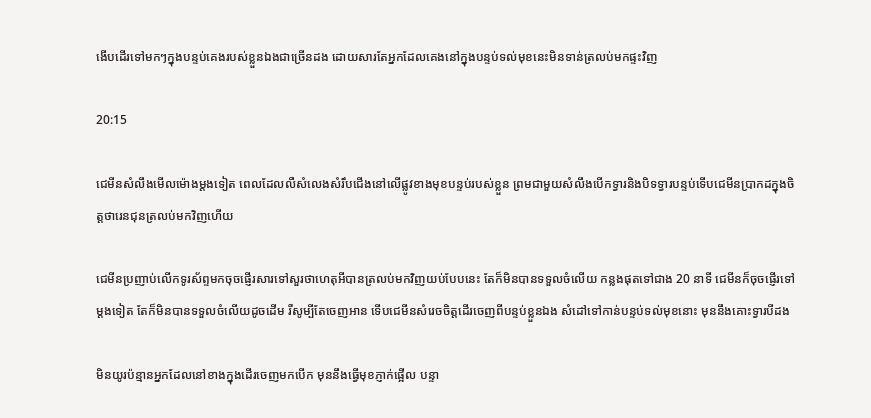ងេីបដេីរទៅមកៗក្នុងបន្ទប់គេងរបស់ខ្លួនឯងជាច្រេីនដង ដេាយសារតែអ្នកដែលគេងនៅក្នុងបន្ទប់ទល់មុខនេះមិនទាន់ត្រលប់មកផ្ទះវិញ

20:15

ជេមីនសំលឹងមេីលម៉េាងម្តងទៀត ពេលដែលលឺសំលេងសំរឹបជេីងនៅលេីផ្លូវខាងមុខបន្ទប់របស់ខ្លួន ព្រមជាមួយសំលឹងបេីកទ្វារនិងបិទទ្វារបន្ទប់ទេីបជេមីនប្រាកដក្នុងចិត្តថារេនជុនត្រលប់មកវិញហេីយ

ជេមីនប្រញាប់លេីកទូរស័ព្ទមកចុចផ្ញេីរសារទៅសួរថាហេតុអីបានត្រលប់មកវិញយប់បែបនេះ តែក៏មិនបានទទួលចំលេីយ កន្លងផុតទៅជាង 20 នាទី ជេមីនក៏ចុចផ្ញេីរទៅម្តងទៀត តែក៏មិនបានទទួលចំលេីយដូចដេីម រឺសូម្បីតែចេញអាន ទេីបជេមីនសំរេចចិត្តដេីរចេញពីបន្ទប់ខ្លួនឯង សំដៅទៅកាន់បន្ទប់ទល់មុខនោះ មុននឹងគោះទ្វារបីដង

មិនយូរប៉ន្មានអ្នកដែលនៅខាងក្នុងដេីរចេញមកបេីក មុននឹងធ្វេីមុខភ្ញាក់ផ្អេីល បន្ទា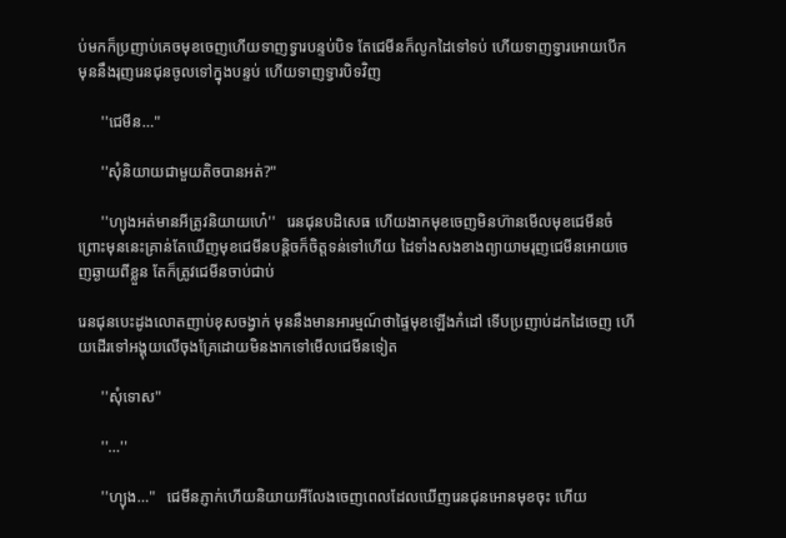ប់មកក៏ប្រញាប់គេចមុខចេញហេីយទាញទ្វារបន្ទប់បិទ តែជេមីនក៏លូកដៃទៅទប់ ហេីយទាញទ្វារអេាយបេីក មុននឹងរុញរេនជុនចូលទៅក្នុងបន្ទប់ ហេីយទាញទ្វារបិទវិញ

      ''ជេមីន...''

      ''សុំនិយាយជាមួយតិចបានអត់?''

      ''ហ្យុងអត់មានអីត្រូវនិយាយហេ៎''   រេនជុនបដិសេធ ហេីយងាកមុខចេញមិនហ៊ានមេីលមុខជេមីនចំ ព្រោះមុននេះគ្រាន់តែឃេីញមុខជេមីនបន្តិចក៏ចិត្តទន់ទៅហេីយ ដៃទាំងសងខាងព្យាយាមរុញជេមីនអេាយចេញឆ្ងាយពីខ្លួន តែក៏ត្រូវជេមីនចាប់ជាប់

រេនជុនបេះដូងលេាតញាប់ខុសចង្វាក់ មុននឹងមានអារម្មណ៍ថាផ្ទៃមុខឡេីងកំដៅ ទេីបប្រញាប់ដកដៃចេញ ហេីយដេីរទៅអង្គុយលេីចុងគ្រែដេាយមិនងាកទៅមេីលជេមីនទៀត

      ''សុំទេាស''

      ''...''

      ''ហ្យុង...''   ជេមីនភ្ញាក់ហេីយនិយាយអីលែងចេញពេលដែលឃេីញរេនជុនអេានមុខចុះ ហេីយ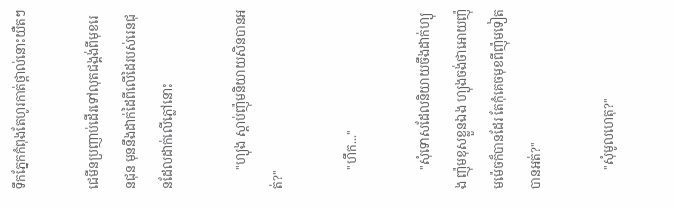ទឹកភ្នែកកំពុងតែហូរកាត់ថ្ពាល់នោះយឺតៗ

ជេមីនប្រញាប់ដេីរទៅលុតជង្គង់ពីមុខរេនជុន មុននឹងដាក់ដៃពីលេីដៃរបស់រេនជុនដែលដាក់លេីភ្លៅនោះ

      ''ហ្យុង ស្តាប់ញ៉ុមនិយាយសិនបានអត់?''

      ''ហឹក...''

      ''សុំទេាសដែលនិយាយចឹងដាក់ហ្យុង ញ៉ុមខុសខ្លួនឯង ហ្យុងចង់ថាអេាយញ៉ុមម៉េចក៏បានដែរ តែកុំគេចមុខពីញ៉ុមទៀតបានអត់?''

      ''សុំមូលហេតុ?''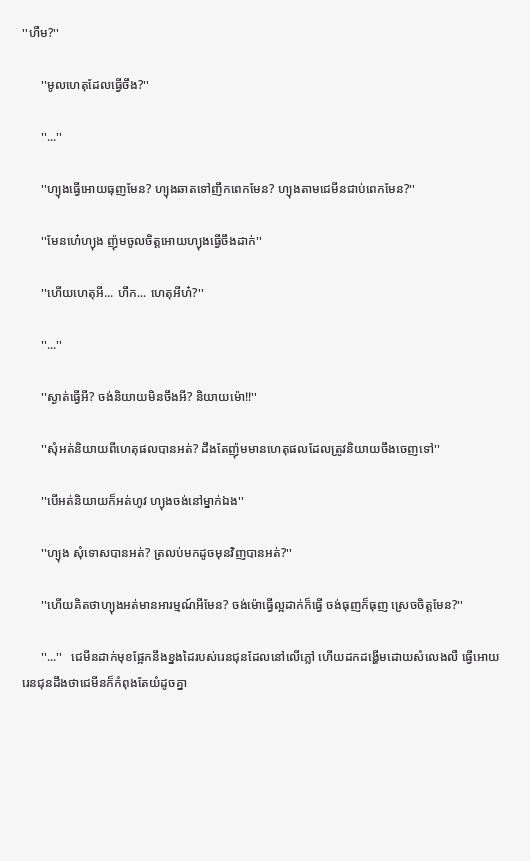''ហឺម?''

      ''មូលហេតុដែលធ្វេីចឹង?''

      ''...''

      ''ហ្យុងធ្វេីអេាយធុញមែន? ហ្យុងឆាតទៅញឹកពេកមែន? ហ្យុងតាមជេមីនជាប់ពេកមែន?''

      ''មែនហេ៎ហ្យុង ញ៉ុមចូលចិត្តអេាយហ្យុងធ្វេីចឹងដាក់''

      ''ហេីយហេតុអី... ហឹក... ហេតុអីហ៎?''

      ''...''

      ''ស្ងាត់ធ្វេីអី? ចង់និយាយមិនចឹងអី? និយាយម៉េា!!''

      ''សុំអត់និយាយពីហេតុផលបានអត់? ដឹងតែញ៉ុមមានហេតុផលដែលត្រូវនិយាយចឹងចេញទៅ''

      ''បេីអត់និយាយក៏អត់ហូវ ហ្យុងចង់នៅម្នាក់ឯង''

      ''ហ្យុង សុំទេាសបានអត់? ត្រលប់មកដូចមុនវិញបានអត់?''

      ''ហេីយគិតថាហ្យុងអត់មានអារម្មណ៍អីមែន? ចង់ម៉េាធ្វេីល្អដាក់ក៏ធ្វេី ចង់ធុញក៏ធុញ ស្រេចចិត្តមែន?''

      ''...''   ជេមីនដាក់មុខផ្អែកនឹងខ្នងដៃរបស់រេនជុនដែលនៅលេីភ្លៅ ហេីយដកដង្ហេីមដេាយសំលេងលឺ ធ្វេីអេាយរេនជុនដឹងថាជេមីនក៏កំពុងតែយំដូចគ្នា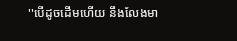''បេីដូចដេីមហេីយ នឹងលែងមា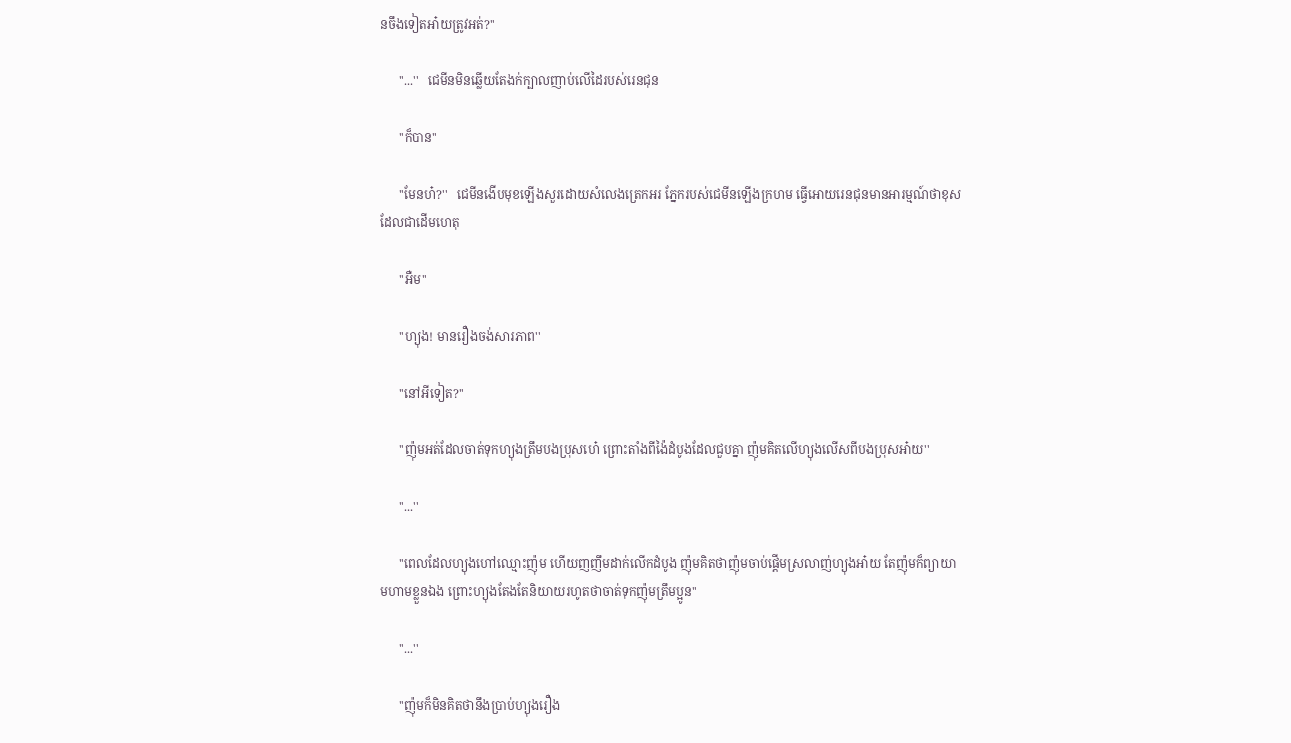នចឹងទៀតអា៎យត្រូវអត់?''

      ''...''   ជេមីនមិនឆ្លេីយតែងក់ក្បាលញាប់លេីដៃរបស់រេនជុន

      ''ក៏បាន''

      ''មែនហ៎?''   ជេមីនងេីបមុខឡេីងសួរដេាយសំលេងត្រេកអរ ភ្នែករបស់ជេមីនឡេីងក្រហម ធ្វេីអេាយរេនជុនមានអារម្មណ៍ថាខុសដែលជាដេីមហេតុ

      ''អឺម''

      ''ហ្យុង! មានរឿងចង់សារភាព''

      ''នៅអីទៀត?''

      ''ញ៉ុមអត់ដែលចាត់ទុកហ្យុងត្រឹមបងប្រុសហេ៎ ព្រោះតាំងពីង៉ៃដំបូងដែលជួបគ្នា ញ៉ុមគិតលេីហ្យុងលេីសពីបងប្រុសអា៎យ''

      ''...''

      ''ពេលដែលហ្យុងហៅឈ្មោះញ៉ុម ហេីយញញឹមដាក់លេីកដំបូង ញ៉ុមគិតថាញ៉ុមចាប់ផ្តេីមស្រលាញ់ហ្យុងអា៎យ តែញ៉ុមក៏ព្យាយាមហាមខ្លួនឯង ព្រោះហ្យុងតែងតែនិយាយរហូតថាចាត់ទុកញ៉ុមត្រឹមប្អូន''

      ''...''

      ''ញ៉ុមក៏មិនគិតថានឹងប្រាប់ហ្យុងរឿង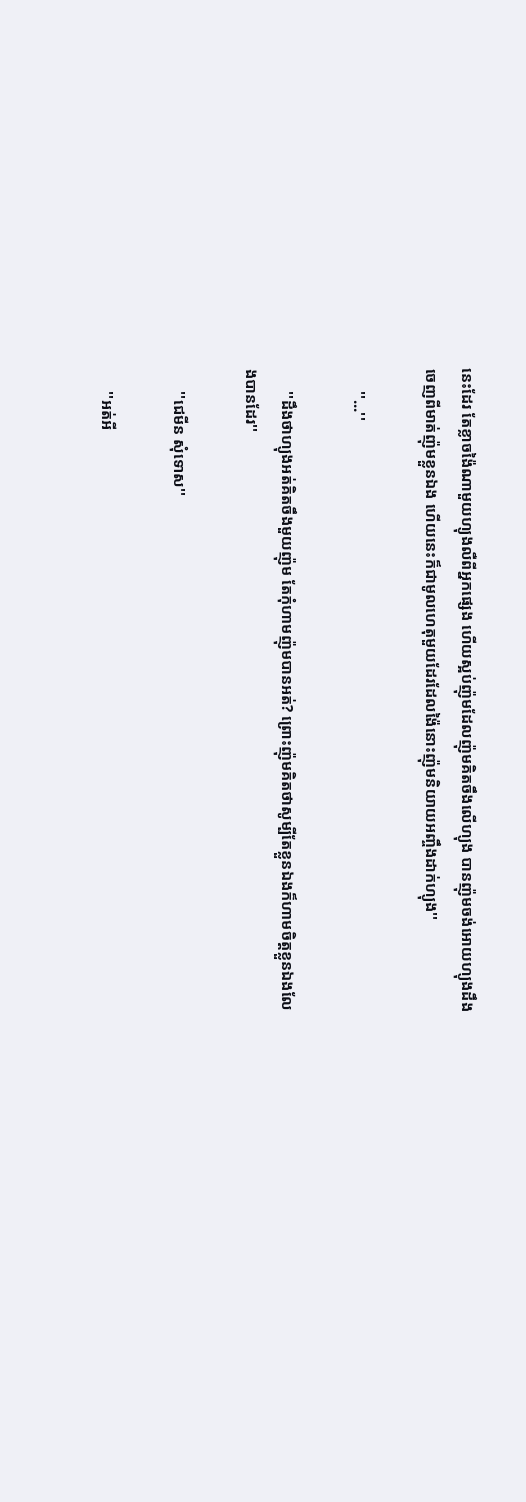នេះដែរ តែខ្លាចង៉ៃណាមួយហ្យុងលឺពីអ្នកផ្សេង ហេីយស្អប់ញ៉ុមដែលញ៉ុមគិតចឹងលេីហ្យុង បានញ៉ុមចង់អេាយហ្យុងដឹងចេញពីមាត់ញ៉ុមខ្លួនឯង ហេីយនេះក៏ជាមូលហេតុមួយដែរដែលង៉ៃនោះញ៉ុមនិយាយអញ្ចឹងដាក់ហ្យុង''

      ''...''

      ''ដឹងថាហ្យុងអត់គិតចឹងមួយញ៉ុម តែកុំហាមញ៉ុមបានអត់? ព្រោះញ៉ុមគិតថាសូម្បីតែខ្លួនឯងក៏ហាមចិត្តខ្លួនឯងលែងបានដែរ''

      ''ជេមីន សុំទេាស''

      ''អត់អី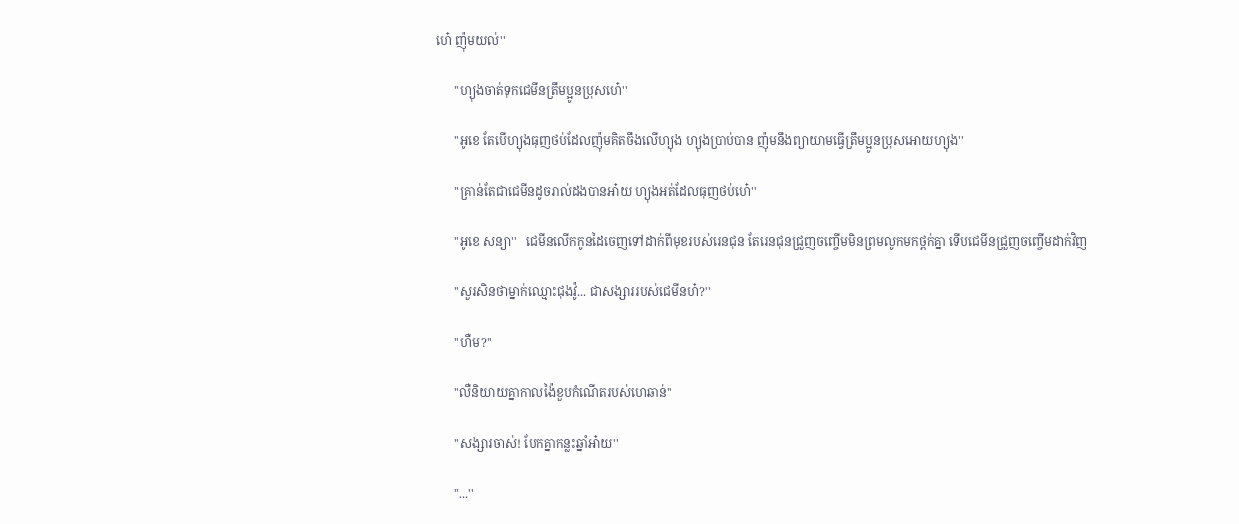ហេ៎ ញ៉ុមយល់''

      ''ហ្យុងចាត់ទុកជេមីនត្រឹមប្អូនប្រុសហេ៎''

      ''អូខេ តែបេីហ្យុងធុញថប់ដែលញ៉ុមគិតចឹងលេីហ្យុង ហ្យុងប្រាប់បាន ញ៉ុមនឹងព្យាយាមធ្វេីត្រឹមប្អូនប្រុសអេាយហ្យុង''

      ''គ្រាន់តែជាជេមីនដូចរាល់ដងបានអា៎យ ហ្យុងអត់ដែលធុញថប់ហេ៎''

      ''អូខេ សន្យា''   ជេមីនលេីកកូនដៃចេញទៅដាក់ពីមុខរបស់រេនជុន តែរេនជុនជ្រួញចញ្ចេីមមិនព្រមលូកមកថ្ពក់គ្នា ទេីបជេមីនជ្រួញចញ្ចេីមដាក់វិញ

      ''សួរសិនថាម្នាក់ឈ្មោះជុងវ៉ូ... ជាសង្សាររបស់ជេមីនហ៎?''

      ''ហឺម?''

      ''លឺនិយាយគ្នាកាលង៉ៃខួបកំណេីតរបស់ហេឆាន់''

      ''សង្សារចាស់! បែកគ្នាកន្លះឆ្នាំអា៎យ''

      ''...''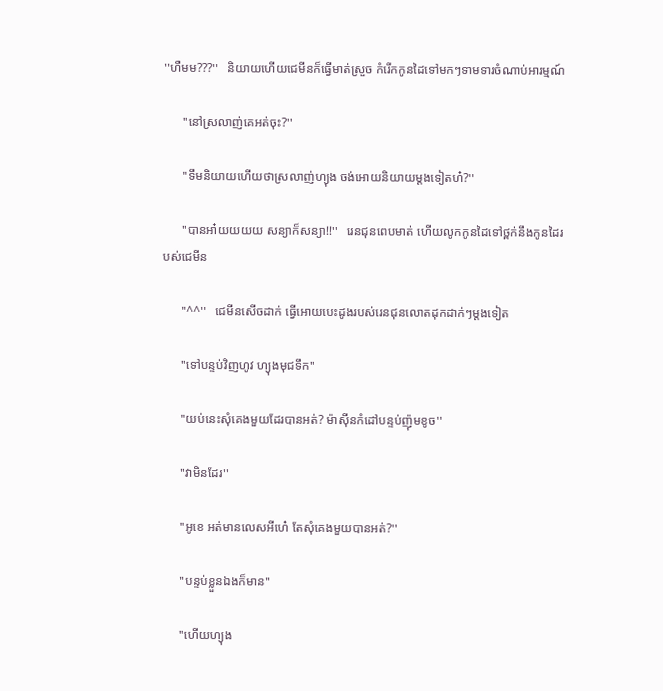''ហឺមម???''   និយាយហេីយជេមីនក៏ធ្វេីមាត់ស្រួច កំរេីកកូនដៃទៅមកៗទាមទារចំណាប់អារម្មណ៍

      ''នៅស្រលាញ់គេអត់ចុះ?''

      ''ទឹមនិយាយហេីយថាស្រលាញ់ហ្យុង ចង់អេាយនិយាយម្តងទៀតហ៎?''

      ''បានអា៎យយយយ សន្យាក៏សន្យា!!''   រេនជុនពេបមាត់ ហេីយលូកកូនដៃទៅថ្ពក់នឹងកូនដៃរបស់ជេមីន

      ''^^''   ជេមីនសេីចដាក់ ធ្វេីអេាយបេះដូងរបស់រេនជុនលេាតដុកដាក់ៗម្តងទៀត

      ''ទៅបន្ទប់វិញហូវ ហ្យុងមុជទឹក''

      ''យប់នេះសុំគេងមួយដែរបានអត់? ម៉ាសុីនកំដៅបន្ទប់ញ៉ុមខូច''

      ''វាមិនដែរ''

      ''អូខេ អត់មានលេសអីហេ៎ តែសុំគេងមួយបានអត់?''

      ''បន្ទប់ខ្លួនឯងក៏មាន''

      ''ហេីយហ្យុង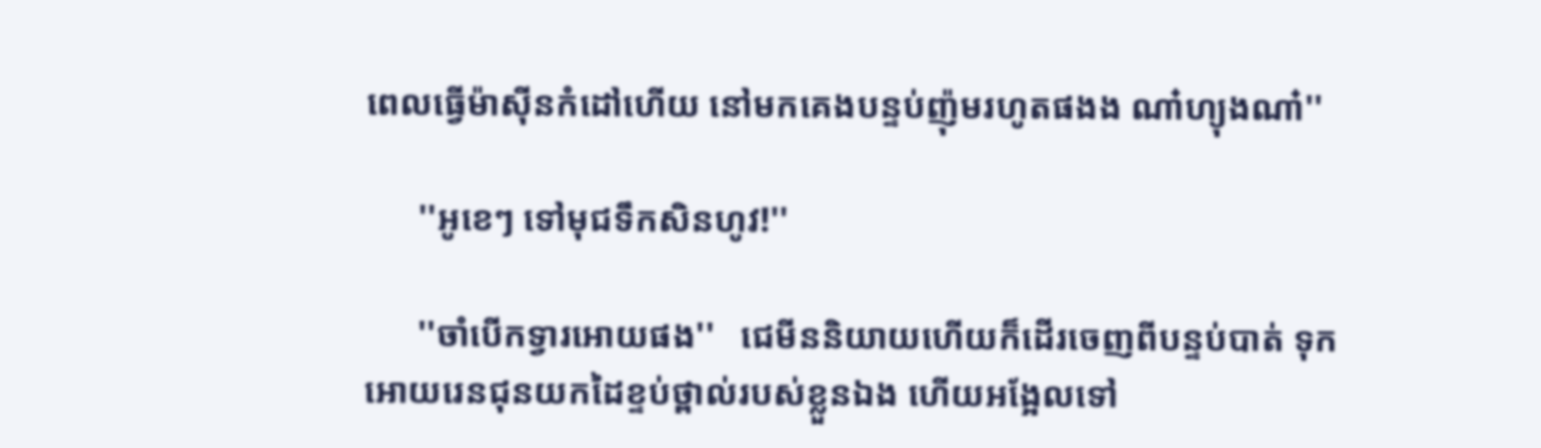ពេលធ្វេីម៉ាសុីនកំដៅហេីយ នៅមកគេងបន្ទប់ញ៉ុមរហូតផងង ណា៎ហ្យុងណា៎''

      ''អូខេៗ ទៅមុជទឹកសិនហូវ!''

      ''ចាំបេីកទ្វារអេាយផង''   ជេមីននិយាយហេីយក៏ដេីរចេញពីបន្ទប់បាត់ ទុកអេាយរេនជុនយកដៃខ្ទប់ថ្ពាល់របស់ខ្លួនឯង ហេីយអង្អែលទៅ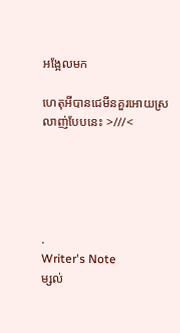អង្អែលមក

ហេតុអីបានជេមីនគួរអេាយស្រលាញ់បែបនេះ >///<





.
Writer's Note
ម្សល់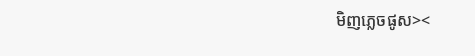មិញភ្លេចផូស><